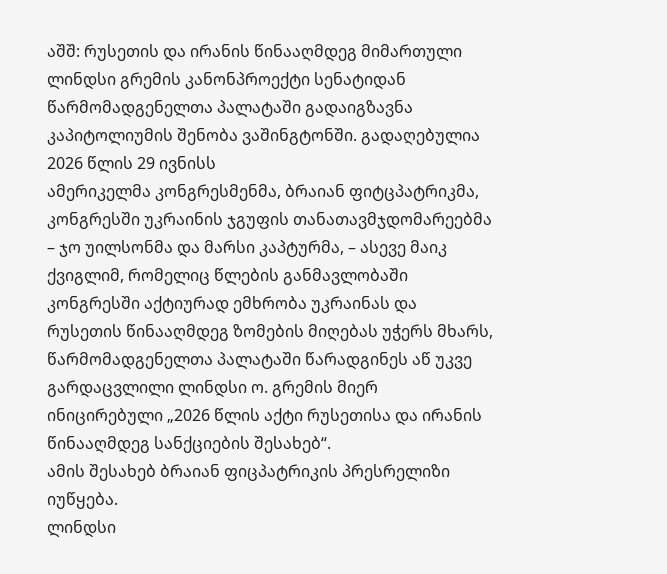აშშ: რუსეთის და ირანის წინააღმდეგ მიმართული ლინდსი გრემის კანონპროექტი სენატიდან წარმომადგენელთა პალატაში გადაიგზავნა
კაპიტოლიუმის შენობა ვაშინგტონში. გადაღებულია 2026 წლის 29 ივნისს
ამერიკელმა კონგრესმენმა, ბრაიან ფიტცპატრიკმა, კონგრესში უკრაინის ჯგუფის თანათავმჯდომარეებმა – ჯო უილსონმა და მარსი კაპტურმა, – ასევე მაიკ ქვიგლიმ, რომელიც წლების განმავლობაში კონგრესში აქტიურად ემხრობა უკრაინას და რუსეთის წინააღმდეგ ზომების მიღებას უჭერს მხარს, წარმომადგენელთა პალატაში წარადგინეს აწ უკვე გარდაცვლილი ლინდსი ო. გრემის მიერ ინიცირებული „2026 წლის აქტი რუსეთისა და ირანის წინააღმდეგ სანქციების შესახებ“.
ამის შესახებ ბრაიან ფიცპატრიკის პრესრელიზი იუწყება.
ლინდსი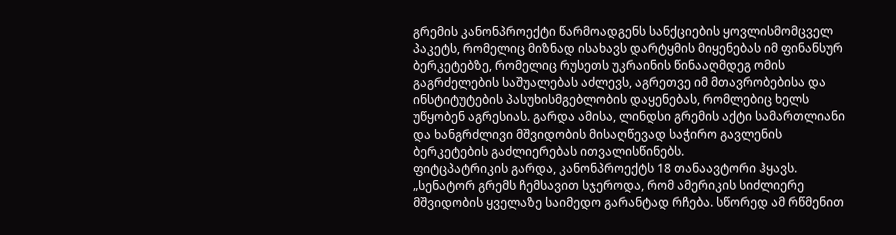გრემის კანონპროექტი წარმოადგენს სანქციების ყოვლისმომცველ პაკეტს, რომელიც მიზნად ისახავს დარტყმის მიყენებას იმ ფინანსურ ბერკეტებზე, რომელიც რუსეთს უკრაინის წინააღმდეგ ომის გაგრძელების საშუალებას აძლევს, აგრეთვე იმ მთავრობებისა და ინსტიტუტების პასუხისმგებლობის დაყენებას, რომლებიც ხელს უწყობენ აგრესიას. გარდა ამისა, ლინდსი გრემის აქტი სამართლიანი და ხანგრძლივი მშვიდობის მისაღწევად საჭირო გავლენის ბერკეტების გაძლიერებას ითვალისწინებს.
ფიტცპატრიკის გარდა, კანონპროექტს 18 თანაავტორი ჰყავს.
„სენატორ გრემს ჩემსავით სჯეროდა, რომ ამერიკის სიძლიერე მშვიდობის ყველაზე საიმედო გარანტად რჩება. სწორედ ამ რწმენით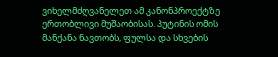ვიხელმძღვანელეთ ამ კანონპროექტზე ერთობლივი მუშაობისას. პუტინის ომის მანქანა ნავთობს, ფულსა და სხვების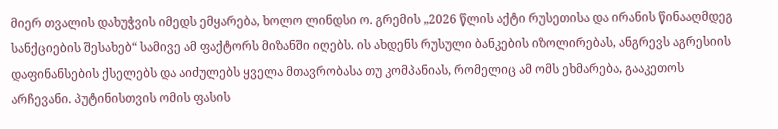მიერ თვალის დახუჭვის იმედს ემყარება, ხოლო ლინდსი ო. გრემის „2026 წლის აქტი რუსეთისა და ირანის წინააღმდეგ სანქციების შესახებ“ სამივე ამ ფაქტორს მიზანში იღებს. ის ახდენს რუსული ბანკების იზოლირებას, ანგრევს აგრესიის დაფინანსების ქსელებს და აიძულებს ყველა მთავრობასა თუ კომპანიას, რომელიც ამ ომს ეხმარება, გააკეთოს არჩევანი. პუტინისთვის ომის ფასის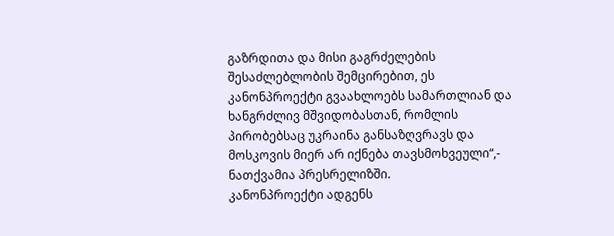გაზრდითა და მისი გაგრძელების შესაძლებლობის შემცირებით, ეს კანონპროექტი გვაახლოებს სამართლიან და ხანგრძლივ მშვიდობასთან, რომლის პირობებსაც უკრაინა განსაზღვრავს და მოსკოვის მიერ არ იქნება თავსმოხვეული“,- ნათქვამია პრესრელიზში.
კანონპროექტი ადგენს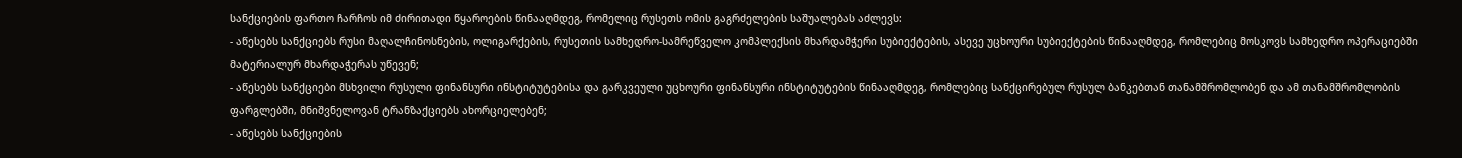სანქციების ფართო ჩარჩოს იმ ძირითადი წყაროების წინააღმდეგ, რომელიც რუსეთს ომის გაგრძელების საშუალებას აძლევს:
- აწესებს სანქციებს რუსი მაღალჩინოსნების, ოლიგარქების, რუსეთის სამხედრო-სამრეწველო კომპლექსის მხარდამჭერი სუბიექტების, ასევე უცხოური სუბიექტების წინააღმდეგ, რომლებიც მოსკოვს სამხედრო ოპერაციებში მატერიალურ მხარდაჭერას უწევენ;
- აწესებს სანქციები მსხვილი რუსული ფინანსური ინსტიტუტებისა და გარკვეული უცხოური ფინანსური ინსტიტუტების წინააღმდეგ, რომლებიც სანქცირებულ რუსულ ბანკებთან თანამშრომლობენ და ამ თანამშრომლობის ფარგლებში, მნიშვნელოვან ტრანზაქციებს ახორციელებენ;
- აწესებს სანქციების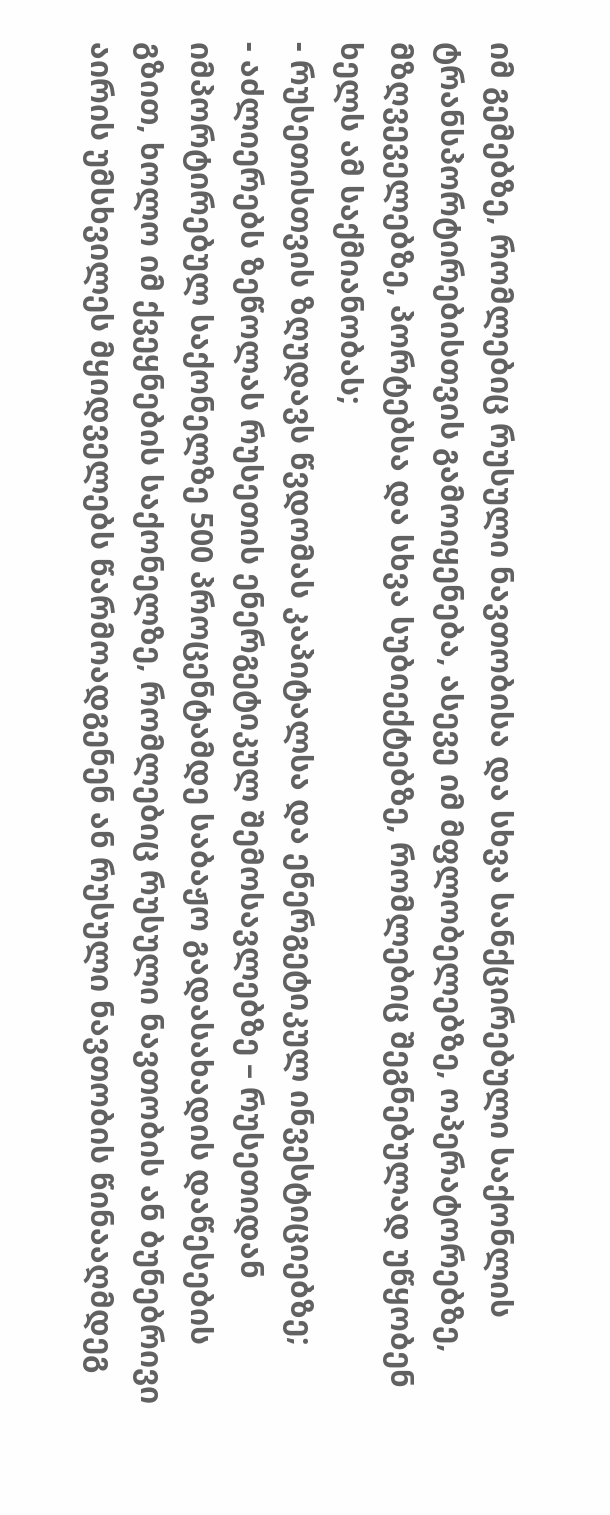იმ გემებზე, რომლებიც რუსული ნავთობისა და სხვა სანქცირებული საქონლის ტრანსპორტირებისთვის გამოიყენება, ასევე იმ მფლობელებზე, ოპერატორებზე, მზღვეველებზე, პორტებსა და სხვა სუბიექტებზე, რომლებიც შეგნებულად უწყობენ ხელს ამ საქმიანობას;
- რუსეთისთვის ზღუდავს წვდომას კაპიტალსა და ენერგეტიკულ ინვესტიციებზე;
- აძლიერებს ზეწოლას რუსეთის ენერგეტიკულ შემოსავლებზე – რუსეთიდან იმპორტირებულ საქონელზე 500 პროცენტამდე საბაჟო გადასახადის დაწესების გზით, ხოლო იმ ქვეყნების საქონელზე, რომლებიც რუსული ნავთობის ან ბუნებრივი აირის უმსხვილეს მყიდველებს წარმოადგენენ ან რუსული ნავთობის წინააღმდეგ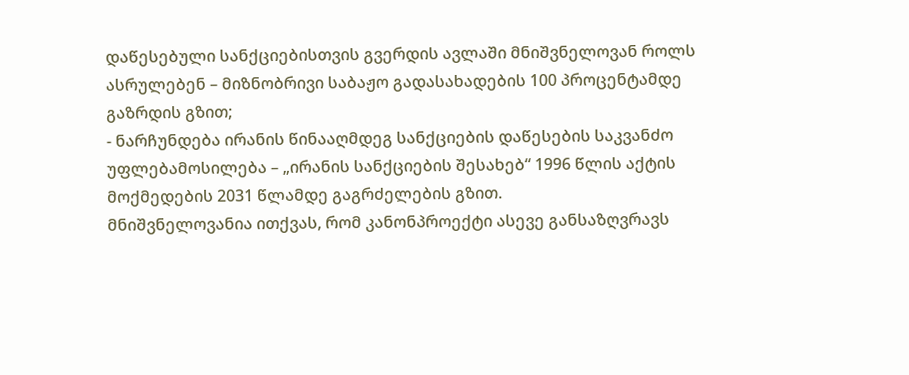დაწესებული სანქციებისთვის გვერდის ავლაში მნიშვნელოვან როლს ასრულებენ – მიზნობრივი საბაჟო გადასახადების 100 პროცენტამდე გაზრდის გზით;
- ნარჩუნდება ირანის წინააღმდეგ სანქციების დაწესების საკვანძო უფლებამოსილება – „ირანის სანქციების შესახებ“ 1996 წლის აქტის მოქმედების 2031 წლამდე გაგრძელების გზით.
მნიშვნელოვანია ითქვას, რომ კანონპროექტი ასევე განსაზღვრავს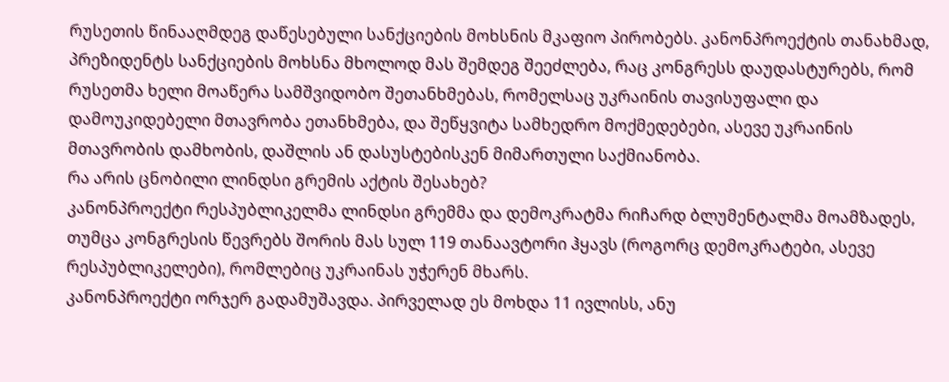რუსეთის წინააღმდეგ დაწესებული სანქციების მოხსნის მკაფიო პირობებს. კანონპროექტის თანახმად, პრეზიდენტს სანქციების მოხსნა მხოლოდ მას შემდეგ შეეძლება, რაც კონგრესს დაუდასტურებს, რომ რუსეთმა ხელი მოაწერა სამშვიდობო შეთანხმებას, რომელსაც უკრაინის თავისუფალი და დამოუკიდებელი მთავრობა ეთანხმება, და შეწყვიტა სამხედრო მოქმედებები, ასევე უკრაინის მთავრობის დამხობის, დაშლის ან დასუსტებისკენ მიმართული საქმიანობა.
რა არის ცნობილი ლინდსი გრემის აქტის შესახებ?
კანონპროექტი რესპუბლიკელმა ლინდსი გრემმა და დემოკრატმა რიჩარდ ბლუმენტალმა მოამზადეს, თუმცა კონგრესის წევრებს შორის მას სულ 119 თანაავტორი ჰყავს (როგორც დემოკრატები, ასევე რესპუბლიკელები), რომლებიც უკრაინას უჭერენ მხარს.
კანონპროექტი ორჯერ გადამუშავდა. პირველად ეს მოხდა 11 ივლისს, ანუ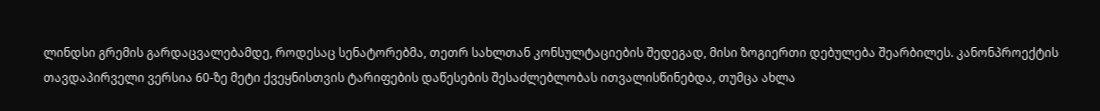ლინდსი გრემის გარდაცვალებამდე, როდესაც სენატორებმა, თეთრ სახლთან კონსულტაციების შედეგად, მისი ზოგიერთი დებულება შეარბილეს. კანონპროექტის თავდაპირველი ვერსია 60-ზე მეტი ქვეყნისთვის ტარიფების დაწესების შესაძლებლობას ითვალისწინებდა, თუმცა ახლა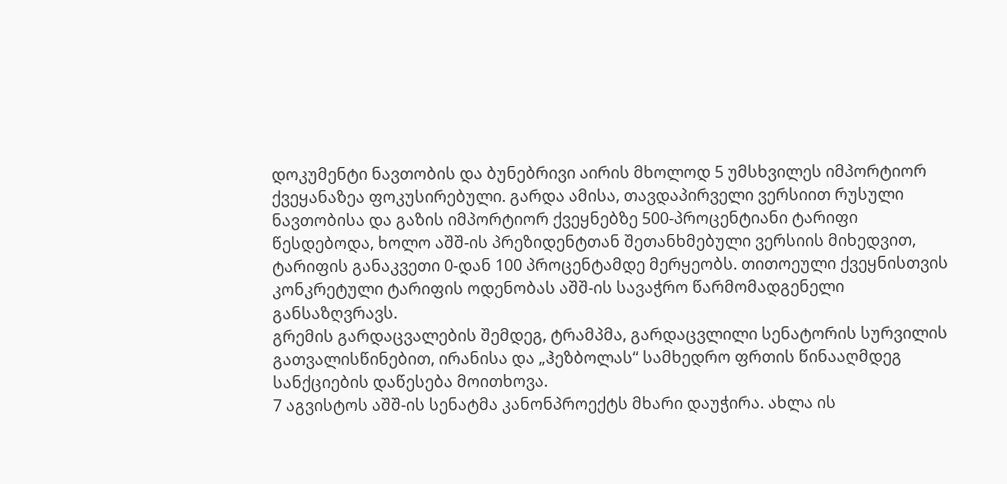დოკუმენტი ნავთობის და ბუნებრივი აირის მხოლოდ 5 უმსხვილეს იმპორტიორ ქვეყანაზეა ფოკუსირებული. გარდა ამისა, თავდაპირველი ვერსიით რუსული ნავთობისა და გაზის იმპორტიორ ქვეყნებზე 500-პროცენტიანი ტარიფი წესდებოდა, ხოლო აშშ-ის პრეზიდენტთან შეთანხმებული ვერსიის მიხედვით, ტარიფის განაკვეთი 0-დან 100 პროცენტამდე მერყეობს. თითოეული ქვეყნისთვის კონკრეტული ტარიფის ოდენობას აშშ-ის სავაჭრო წარმომადგენელი განსაზღვრავს.
გრემის გარდაცვალების შემდეგ, ტრამპმა, გარდაცვლილი სენატორის სურვილის გათვალისწინებით, ირანისა და „ჰეზბოლას“ სამხედრო ფრთის წინააღმდეგ სანქციების დაწესება მოითხოვა.
7 აგვისტოს აშშ-ის სენატმა კანონპროექტს მხარი დაუჭირა. ახლა ის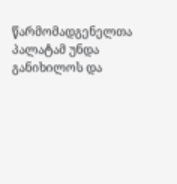წარმომადგენელთა პალატამ უნდა განიხილოს და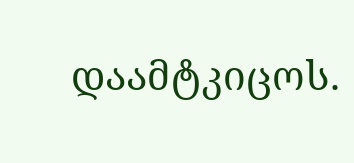დაამტკიცოს.